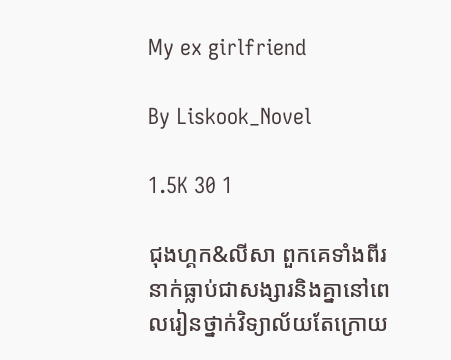My ex girlfriend

By Liskook_Novel

1.5K 30 1

ជុងហ្គក&លីសា ពួកគេទាំងពីរនាក់ធ្លាប់ជាសង្សារនិងគ្នានៅពេលរៀនថ្នាក់វិទ្យាល័យតែក្រោយ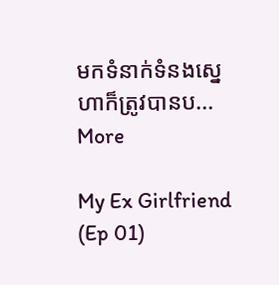មកទំនាក់ទំនងស្នេហាក៏ត្រូវបានប... More

My Ex Girlfriend (Ep 01)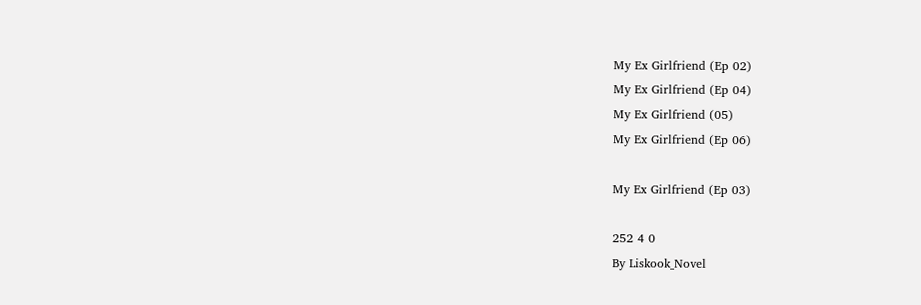My Ex Girlfriend (Ep 02)
My Ex Girlfriend (Ep 04)
My Ex Girlfriend (05)
My Ex Girlfriend (Ep 06)

My Ex Girlfriend (Ep 03)

252 4 0
By Liskook_Novel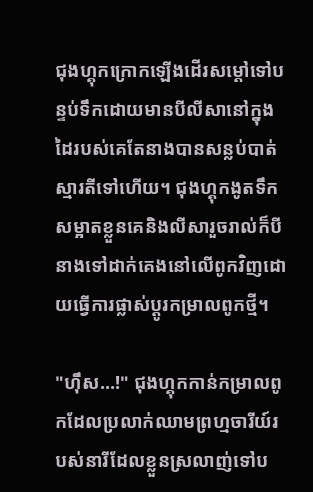ជុងហ្គុកក្រោកឡើងដើរសម្តៅទៅបន្ទប់ទឹកដោយមានបីលីសានៅក្នុងដៃរបស់គេតែនាងបានសន្លប់បាត់ស្មារតីទៅហើយ។ ជុងហ្គុកងូតទឹកសម្អាតខ្លួនគេនិងលីសារួចរាល់ក៏បីនាងទៅដាក់គេងនៅលើពូកវិញដោយធ្វើការផ្លាស់ប្តូរកម្រាលពូកថ្មី។

"ហ៊ឹស...!" ជុងហ្គុកកាន់កម្រាលពូកដែលប្រលាក់ឈាមព្រហ្មចារីយ៍របស់នារីដែលខ្លួនស្រលាញ់ទៅប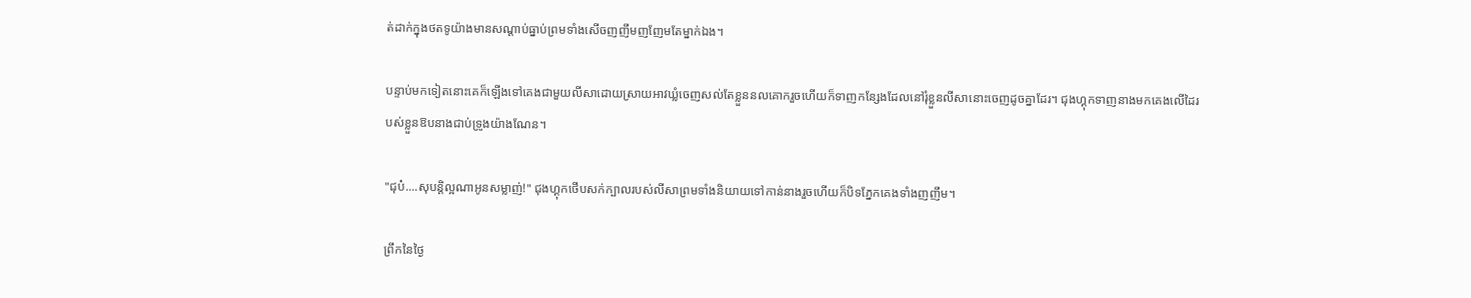ត់ដាក់ក្នុងថតទូយ៉ាងមានសណ្តាប់ធ្នាប់ព្រមទាំងសើចញញឹមញញែមតែម្នាក់ឯង។

បន្ទាប់មកទៀតនោះគេក៏ឡើងទៅគេងជាមួយលីសាដោយស្រាយអាវឃ្លំចេញសល់តែខ្លួននលគោករួចហើយក៏ទាញកន្សែងដែលនៅរុំខ្លួនលីសានោះចេញដូចគ្នាដែរ។ ជុងហ្គុកទាញនាងមកគេងលើដៃរបស់ខ្លួនឱបនាងជាប់ទ្រូងយ៉ាងណែន។

"ជុប៎....សុបន្តិល្អណាអូនសម្លាញ់!" ជុងហ្គុកថើបសក់ក្បាលរបស់លីសាព្រមទាំងនិយាយទៅកាន់នាងរួចហើយក៏បិទភ្នែកគេងទាំងញញឹម។

ព្រឹកនៃថ្ងៃ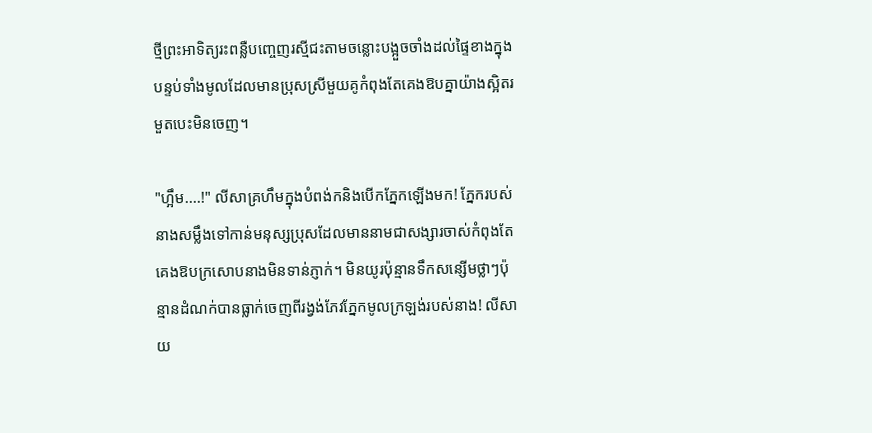ថ្មីព្រះអាទិត្យរះពន្លឺបញ្ចេញរស្មីជះតាមចន្លោះបង្អួចចាំងដល់ផ្ទៃខាងក្នុងបន្ទប់ទាំងមូលដែលមានប្រុសស្រីមួយគូកំពុងតែគេងឱបគ្នាយ៉ាងស្អិតរមួតបេះមិនចេញ។

"ហ្អឹម....!" លីសាគ្រហឹមក្នុងបំពង់កនិងបើកភ្នែកឡើងមក! ភ្នែករបស់នាងសម្លឹងទៅកាន់មនុស្សប្រុសដែលមាននាមជាសង្សារចាស់កំពុងតែគេងឱបក្រសោបនាងមិនទាន់ភ្ញាក់។ មិនយូរប៉ុន្មានទឹកសន្សើមថ្លាៗប៉ុន្មានដំណក់បានធ្លាក់ចេញពីរង្វង់ភែវភ្នែកមូលក្រឡង់របស់នាង! លីសាយ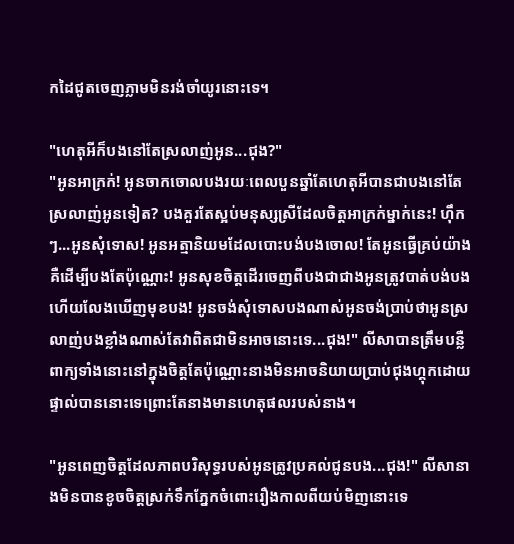កដៃជូតចេញភ្លាមមិនរង់ចាំយូរនោះទេ។

"ហេតុអីក៏បងនៅតែស្រលាញ់អូន...ជុង?"
"អូនអាក្រក់! អូនចាកចោលបងរយៈពេលបួនឆ្នាំតែហេតុអីបានជាបងនៅតែស្រលាញ់អូនទៀត? បងគួរតែស្អប់មនុស្សស្រីដែលចិត្តអាក្រក់ម្នាក់នេះ! ហ៊ឹកៗ...អូនសុំទោស! អូនអត្មានិយមដែលបោះបង់បងចោល! តែអូនធ្វើគ្រប់យ៉ាងគឺដើម្បីបងតែប៉ុណ្ណោះ! អូនសុខចិត្តដើរចេញពីបងជាជាងអូនត្រូវបាត់បង់បងហើយលែងឃើញមុខបង! អូនចង់សុំទោសបងណាស់អូនចង់ប្រាប់ថាអូនស្រលាញ់បងខ្លាំងណាស់តែវាពិតជាមិនអាចនោះទេ...ជុង!" លីសាបានត្រឹមបន្លឺពាក្យទាំងនោះនៅក្នុងចិត្តតែប៉ុណ្ណោះនាងមិនអាចនិយាយប្រាប់ជុងហ្គុកដោយផ្ទាល់បាននោះទេព្រោះតែនាងមានហេតុផលរបស់នាង។

"អូនពេញចិត្តដែលភាពបរិសុទ្ធរបស់អូនត្រូវប្រគល់ជូនបង...ជុង!" លីសានាងមិនបានខូចចិត្តស្រក់ទឹកភ្នែកចំពោះរឿងកាលពីយប់មិញនោះទេ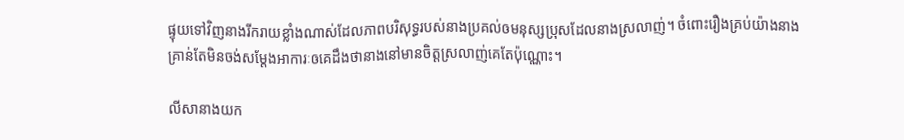ផ្ទុយទៅវិញនាងរីករាយខ្លាំងណាស់ដែលភាពបរិសុទ្ធរបស់នាងប្រគល់ឲមនុស្សប្រុសដែលនាងស្រលាញ់។ ចំពោះរឿងគ្រប់យ៉ាងនាងគ្រាន់តែមិនចង់សម្តែងអាការៈឲគេដឹងថានាងនៅមានចិត្តស្រលាញ់គេតែប៉ុណ្ណោះ។

លីសានាងយក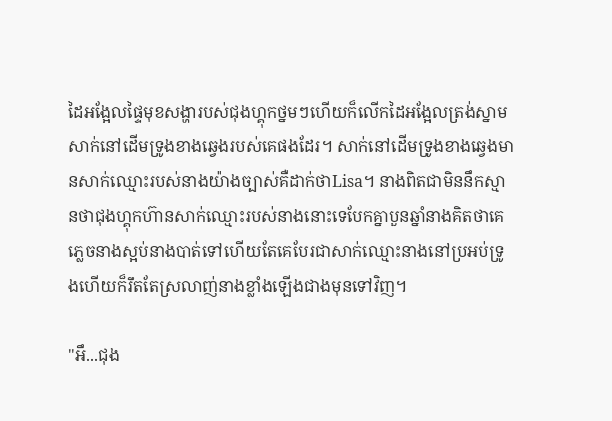ដៃអង្អែលផ្ទៃមុខសង្ហារបស់ជុងហ្គុកថ្នមៗហើយក៏លើកដៃអង្អែលត្រង់ស្នាមសាក់នៅដើមទ្រូងខាងឆ្វេងរបស់គេផងដែរ។ សាក់នៅដើមទ្រូងខាងឆ្វេងមានសាក់ឈ្មោះរបស់នាងយ៉ាងច្បាស់គឺដាក់ថាLisa។ នាងពិតជាមិននឹកស្មានថាជុងហ្គុកហ៊ានសាក់ឈ្មោះរបស់នាងនោះទេបែកគ្នាបួនឆ្នាំនាងគិតថាគេភ្លេចនាងស្អប់នាងបាត់ទៅហើយតែគេបែរជាសាក់ឈ្មោះនាងនៅប្រអប់ទ្រូងហើយក៏រឹតតែស្រលាញ់នាងខ្លាំងឡើងជាងមុនទៅវិញ។

"អឹ...ជុង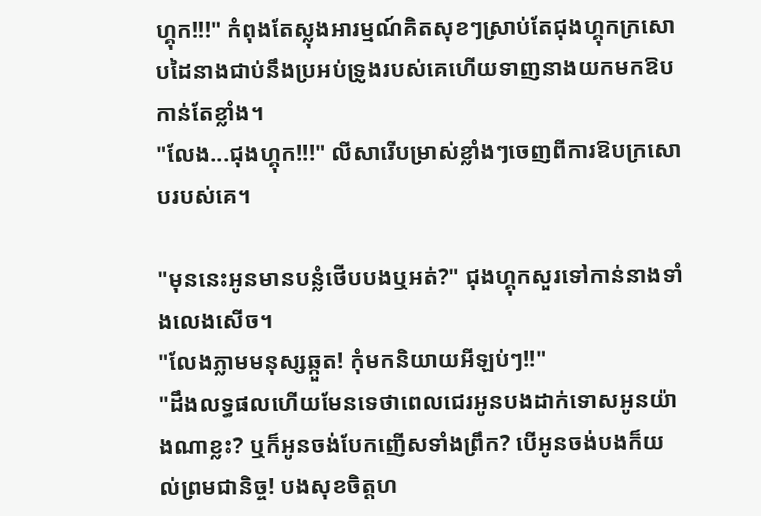ហ្គុក!!!" កំពុងតែស្លុងអារម្មណ៍គិតសុខៗស្រាប់តែជុងហ្គុកក្រសោបដៃនាងជាប់នឹងប្រអប់ទ្រូងរបស់គេហើយទាញនាងយកមកឱបកាន់តែខ្លាំង។
"លែង...ជុងហ្គុក!!!" លីសារើបម្រាស់ខ្លាំងៗចេញពីការឱបក្រសោបរបស់គេ។

"មុននេះអូនមានបន្លំថើបបងឬអត់?" ជុងហ្គុកសួរទៅកាន់នាងទាំងលេងសើច។
"លែងភ្លាមមនុស្សឆ្កួត! កុំមកនិយាយអីឡប់ៗ!!"
"ដឹងលទ្ធផលហើយមែនទេថាពេលជេរអូនបងដាក់ទោសអូនយ៉ាងណាខ្លះ? ឬក៏អូនចង់បែកញើសទាំងព្រឹក? បើអូនចង់បងក៏យល់ព្រមជានិច្ច! បងសុខចិត្តហ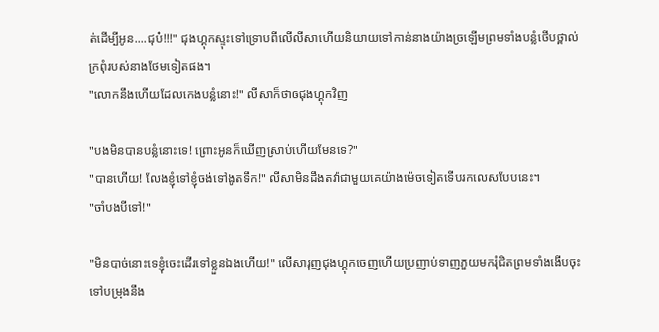ត់ដើម្បីអូន....ជុប៎!!!" ជុងហ្គុកស្ទុះទៅទ្រោបពីលើលីសាហើយនិយាយទៅកាន់នាងយ៉ាងច្រឡើមព្រមទាំងបន្លំថើបថ្ពាល់ក្រពុំរបស់នាងថែមទៀតផង។
"លោកនឹងហើយដែលកេងបន្លំនោះ!" លីសាក៏ថាឲជុងហ្គុកវិញ

"បងមិនបានបន្លំនោះទេ! ព្រោះអូនក៏ឃើញស្រាប់ហើយមែនទេ?"
"បានហើយ! លែងខ្ញុំទៅខ្ញុំចង់ទៅងូតទឹក!" លីសាមិនដឹងតវ៉ាជាមួយគេយ៉ាងម៉េចទៀតទើបរកលេសបែបនេះ។
"ចាំបងបីទៅ!"

"មិនបាច់នោះទេខ្ញុំចេះដើរទៅខ្លួនឯងហើយ!" លើសារុញជុងហ្គុកចេញហើយប្រញាប់ទាញភួយមករុំជិតព្រមទាំងងើបចុះទៅបម្រុងនឹង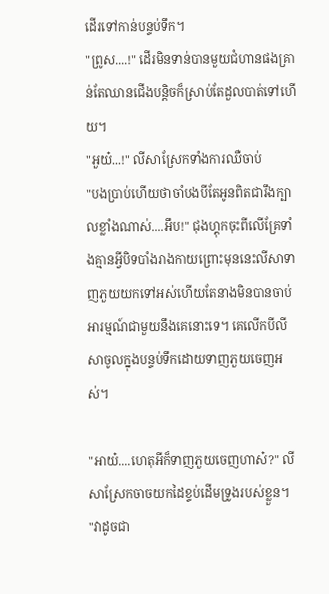ដើរទៅកាន់បន្ទប់ទឹក។
"ព្រូស....!" ដើរមិនទាន់បានមួយជំហានផងគ្រាន់តែឈានជើងបន្តិចក៏ស្រាប់តែដួលបាត់ទៅហើយ។
"អួយ៎...!" លីសាស្រែកទាំងការឈឺចាប់
"បងប្រាប់ហើយថាចាំបងបីតែអូនពិតជារឹងក្បាលខ្លាំងណាស់....អឹប!" ជុងហ្គុកចុះពីលើគ្រែទាំងគ្មានអ្វីបិទបាំងរាងកាយព្រោះមុននេះលីសាទាញភួយយកទៅអស់ហើយតែនាងមិនបានចាប់អារម្មណ៍ជាមួយនឹងគេនោះទេ។ គេលើកបីលីសាចូលក្នុងបន្ទប់ទឹកដោយទាញភួយចេញអស់។

"អាយ៎....ហេតុអីក៏ទាញភួយចេញហាស៎?" លីសាស្រែកចាចយកដៃខ្ទប់ដើមទ្រូងរបស់ខ្លួន។
"វាដូចជា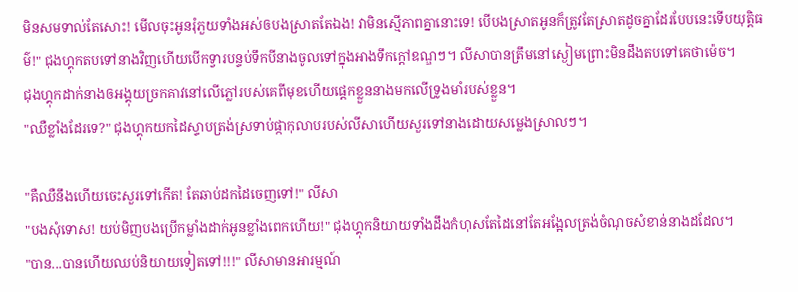មិនសមទាល់តែសោះ! មើលចុះអូនរុំភួយទាំងអស់ឲបងស្រាតតែឯង! វាមិនស្មើភាពគ្នានោះទេ! បើបងស្រាតអូនក៏ត្រូវតែស្រាតដូចគ្នាដែរបែបនេះទើបយុត្តិធម៌!" ជុងហ្គុកតបទៅនាងវិញហើយបើកទ្វារបន្ទប់ទឹកបីនាងចូលទៅក្នុងអាងទឹកក្តៅឧណ្ឌៗ។ លីសាបានត្រឹមនៅស្ងៀមព្រោះមិនដឹងតបទៅគេថាម៉េច។
ជុងហ្គុកដាក់នាងឲអង្គុយច្រកគាវនៅលើភ្លៅរបស់គេពីមុខហើយផ្តេកខ្លួននាងមកលើទ្រូងមាំរបស់ខ្លួន។
"ឈឺខ្លាំងដែរទេ?" ជុងហ្គុកយកដៃស្ទាបត្រង់ស្រទាប់ផ្កាកុលាបរបស់លីសាហើយសួរទៅនាងដោយសម្លេងស្រាលៗ។

"គឺឈឺនឹងហើយចេះសួរទៅកើត! តែឆាប់ដកដៃចេញទៅ!" លីសា
"បងសុំទោស! យប់មិញបងប្រើកម្លាំងដាក់អូនខ្លាំងពេកហើយ!" ជុងហ្គុកនិយាយទាំងដឹងកំហុសតែដៃនៅតែអង្អែលត្រង់ចំណុចសំខាន់នាងដដែល។
"បាន...បានហើយឈប់និយាយទៀតទៅ!!!" លីសាមានអារម្មណ៍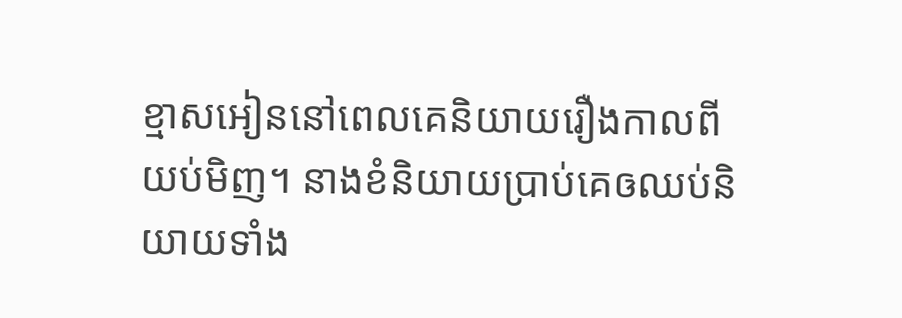ខ្មាសអៀននៅពេលគេនិយាយរឿងកាលពីយប់មិញ។ នាងខំនិយាយប្រាប់គេឲឈប់និយាយទាំង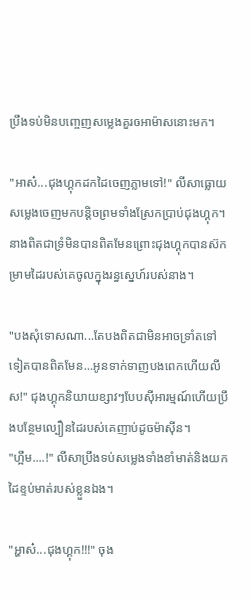ប្រឹងទប់មិនបញ្ចេញសម្លេងគួរឲអាម៉ាសនោះមក។

"អាស៎...ជុងហ្គុកដកដៃចេញភ្លាមទៅ!" លីសាធ្លោយសម្លេងចេញមកបន្តិចព្រមទាំងស្រែកប្រាប់ជុងហ្គុក។ នាងពិតជាទ្រំមិនបានពិតមែនព្រោះជុងហ្គុកបានស៊កម្រាមដៃរបស់គេចូលក្នុងរន្ធស្នេហ៍របស់នាង។

"បងសុំទោសណា...តែបងពិតជាមិនអាចទ្រាំតទៅទៀតបានពិតមែន...អូនទាក់ទាញបងពេកហើយលីស!" ជុងហ្គុកនិយាយខ្សាវៗបែបស៊ីអារម្មណ៍ហើយប្រឹងបន្ថែមល្បឿនដៃរបស់គេញាប់ដូចម៉ាស៊ីន។
"ហ្អឹម....!" លីសាប្រឹងទប់សម្លេងទាំងខាំមាត់និងយកដៃខ្ទប់មាត់របស់ខ្លួនឯង។

"អ្ហាស៎...ជុងហ្គុក!!!" ចុង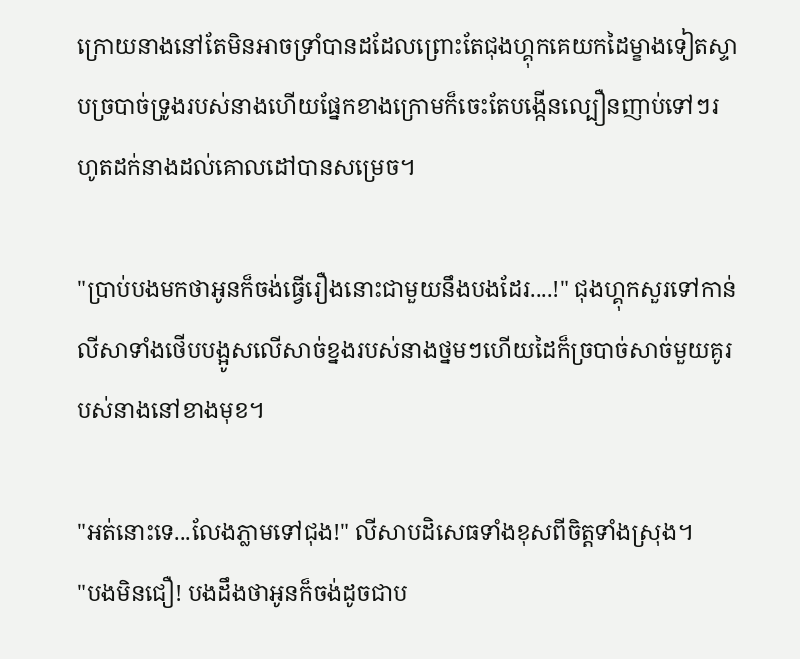ក្រោយនាងនៅតែមិនអាចទ្រាំបានដដែលព្រោះតែជុងហ្គុកគេយកដៃម្ខាងទៀតស្ទាបច្របាច់ទ្រូងរបស់នាងហើយផ្នែកខាងក្រោមក៏ចេះតែបង្កើនល្បឿនញាប់ទៅៗរហូតដក់នាងដល់គោលដៅបានសម្រេច។

"ប្រាប់បងមកថាអូនក៏ចង់ធ្វើរឿងនោះជាមួយនឹងបងដែរ....!" ជុងហ្គុកសួរទៅកាន់លីសាទាំងថើបបង្អូសលើសាច់ខ្នងរបស់នាងថ្នមៗហើយដៃក៏ច្របាច់សាច់មួយគូរបស់នាងនៅខាងមុខ។

"អត់នោះទេ...លែងភ្លាមទៅជុង!" លីសាបដិសេធទាំងខុសពីចិត្តទាំងស្រុង។
"បងមិនជឿ! បងដឹងថាអូនក៏ចង់ដូចជាប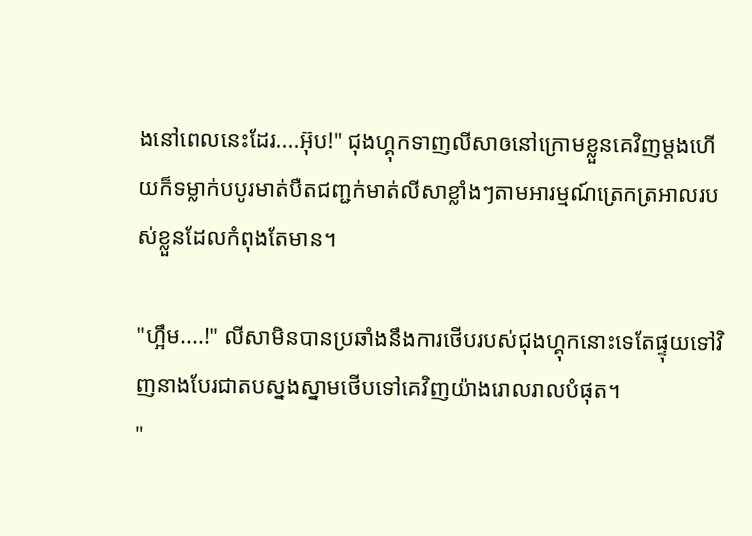ងនៅពេលនេះដែរ....អ៊ុប!" ជុងហ្គុកទាញលីសាឲនៅក្រោមខ្លួនគេវិញម្តងហើយក៏ទម្លាក់បបូរមាត់បឺតជញ្ជក់មាត់លីសាខ្លាំងៗតាមអារម្មណ៍ត្រេកត្រអាលរបស់ខ្លួនដែលកំពុងតែមាន។

"ហ្អឹម....!" លីសាមិនបានប្រឆាំងនឹងការថើបរបស់ជុងហ្គុកនោះទេតែផ្ទុយទៅវិញនាងបែរជាតបស្នងស្នាមថើបទៅគេវិញយ៉ាងរោលរាលបំផុត។
"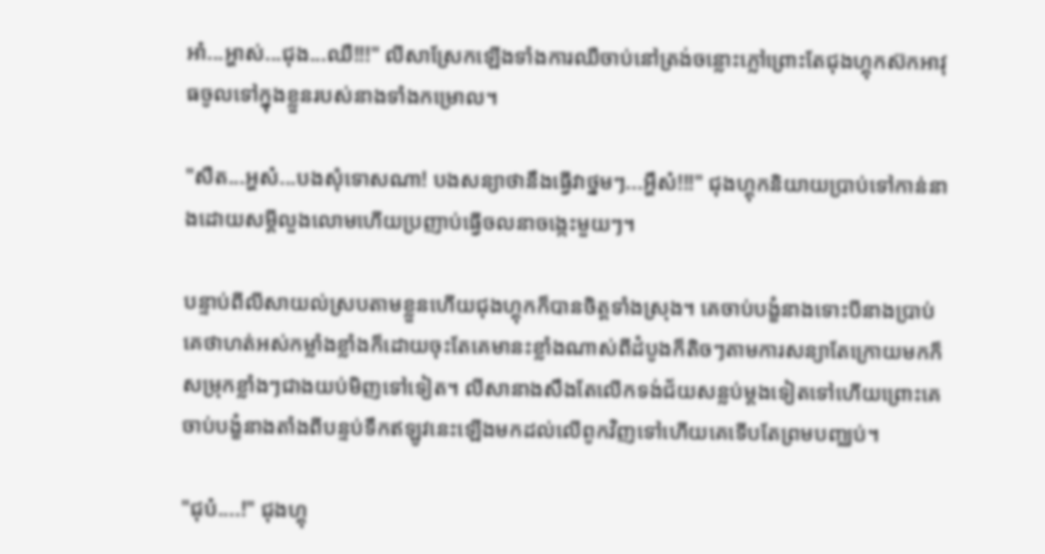អា៎...អ្ហាស់...ជុង...ឈឺ!!!" លីសាស្រែកឡើងទាំងការឈឺចាប់នៅត្រង់ចន្លោះភ្លៅព្រោះតែជុងហ្គុកស៊កអាវុធចូលទៅក្នុងខ្លួនរបស់នាងទាំងកម្រោល។

"សឺត...អ្ហស៎...បងសុំទោសណា! បងសន្យាថានឹងធ្វើវាថ្នមៗ...អ្ហឹស៎!!!" ជុងហ្គុកនិយាយប្រាប់ទៅកាន់នាងដោយសម្តីលួងលោមហើយប្រញាប់ធ្វើចលនាចង្កេះមួយៗ។

បន្ទាប់ពីលីសាយល់ស្របតាមខ្លួនហើយជុងហ្គុកក៏បានចិត្តទាំងស្រុង។ គេចាប់បង្ខំនាងទោះបីនាងប្រាប់គេថាហត់អស់កម្លាំងខ្លាំងក៏ដោយចុះតែគេមានះខ្លាំងណាស់ពីដំបូងក៏តិចៗតាមការសន្យាតែក្រោយមកក៏សម្រុកខ្លាំងៗជាងយប់មិញទៅទៀត។ លីសានាងសឹងតែលើកទង់ជ័យសន្លប់ម្តងទៀតទៅហើយព្រោះគេចាប់បង្ខំនាងតាំងពីបន្ទប់ទឹកឥឡូវនេះឡើងមកដល់លើពូកវិញទៅហើយគេទើបតែព្រមបញ្ឈប់។

"ជុប៎....!" ជុងហ្គុ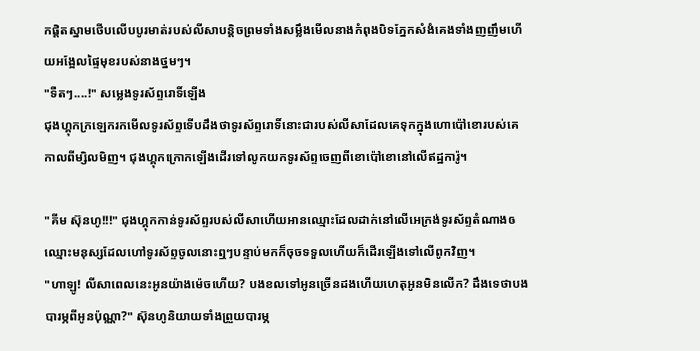កផ្តិតស្នាមថើបលើបបូរមាត់របស់លីសាបន្តិចព្រមទាំងសម្លឹងមើលនាងកំពុងបិទភ្នែកសំងំគេងទាំងញញឹមហើយអង្អែលផ្ទៃមុខរបស់នាងថ្នមៗ។
"ទឺតៗ....!" សម្លេងទូរស័ព្ទរោទិ៍ឡើង
ជុងហ្គុកក្រឡេករកមើលទូរស័ព្ទទើបដឹងថាទូរស័ព្ទរោទិ៍នោះជារបស់លីសាដែលគេទុកក្នុងហោប៉ៅខោរបស់គេកាលពីម្សិលមិញ។ ជុងហ្គុកក្រោកឡើងដើរទៅលូកយកទូរស័ព្ទចេញពីខោប៉ៅខោនៅលើឥដ្ឋការ៉ូ។

"គីម ស៊ុនហូ!!!" ជុងហ្គុកកាន់ទូរស័ព្ទរបស់លីសាហើយអានឈ្មោះដែលដាក់នៅលើអេក្រង់ទូរស័ព្ទតំណាងឲឈ្មោះមនុស្សដែលហៅទូរស័ព្ទចូលនោះឮៗបន្ទាប់មកក៏ចុចទទួលហើយក៏ដើរឡើងទៅលើពូកវិញ។
"ហាឡូ! លីសាពេលនេះអូនយ៉ាងម៉េចហើយ? បងខលទៅអូនច្រើនដងហើយហេតុអូនមិនលើក? ដឹងទេថាបងបារម្ភពីអូនប៉ុណ្ណា?" ស៊ុនហូនិយាយទាំងព្រួយបារម្ភ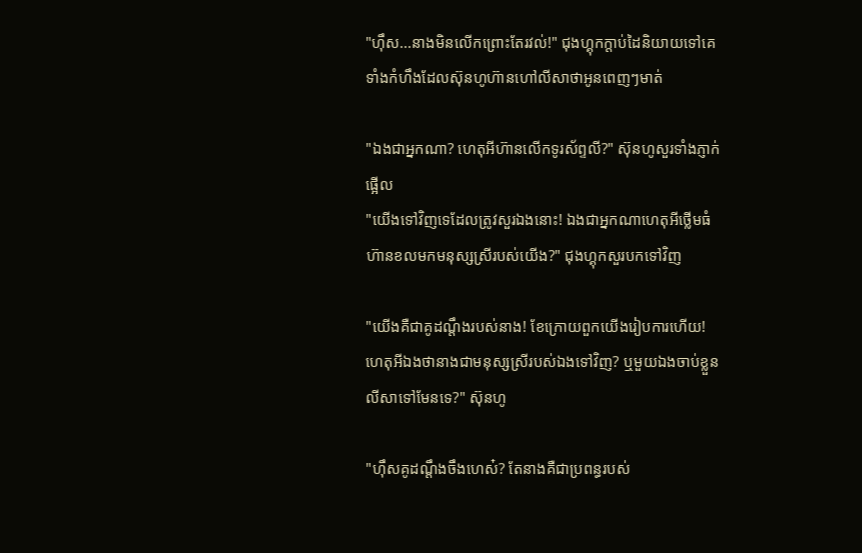"ហ៊ឹស...នាងមិនលើកព្រោះតែរវល់!" ជុងហ្គុកក្តាប់ដៃនិយាយទៅគេទាំងកំហឹងដែលស៊ុនហូហ៊ានហៅលីសាថាអូនពេញៗមាត់

"ឯងជាអ្នកណា? ហេតុអីហ៊ានលើកទូរស័ព្ទលី?" ស៊ុនហូសួរទាំងភ្ញាក់ផ្អើល
"យើងទៅវិញទេដែលត្រូវសួរឯងនោះ! ឯងជាអ្នកណាហេតុអីថ្លើមធំហ៊ានខលមកមនុស្សស្រីរបស់យើង?" ជុងហ្គុកសួរបកទៅវិញ

"យើងគឺជាគូដណ្តឹងរបស់នាង! ខែក្រោយពួកយើងរៀបការហើយ! ហេតុអីឯងថានាងជាមនុស្សស្រីរបស់ឯងទៅវិញ? ឬមួយឯងចាប់ខ្លួនលីសាទៅមែនទេ?" ស៊ុនហូ

"ហ៊ឹសគូដណ្តឹងចឹងហេស៎? តែនាងគឺជាប្រពន្ធរបស់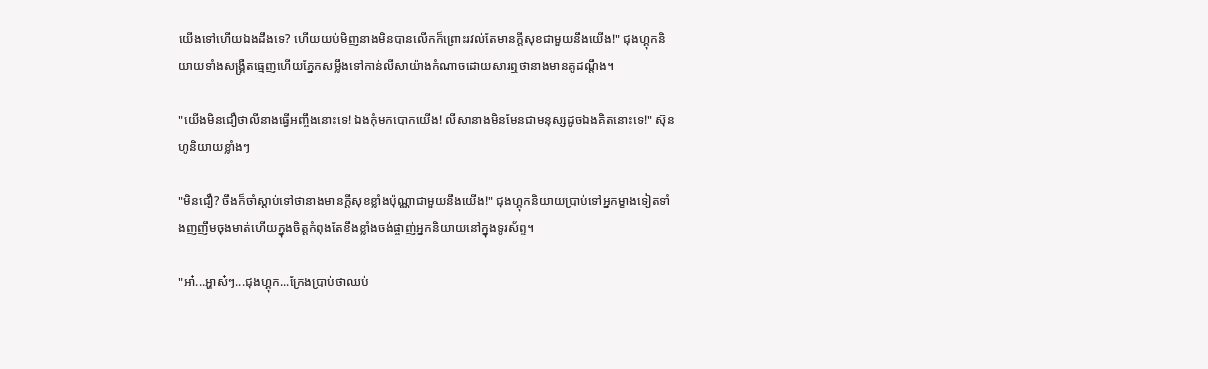យើងទៅហើយឯងដឹងទេ? ហើយយប់មិញនាងមិនបានលើកក៏ព្រោះរវល់តែមានក្តីសុខជាមួយនឹងយើង!" ជុងហ្គុកនិយាយទាំងសង្រ្គឺតធ្មេញហើយភ្នែកសម្លឹងទៅកាន់លីសាយ៉ាងកំណាចដោយសារឮថានាងមានគូដណ្តឹង។

"យើងមិនជឿថាលីនាងធ្វើអញ្ចឹងនោះទេ! ឯងកុំមកបោកយើង! លីសានាងមិនមែនជាមនុស្សដូចឯងគិតនោះទេ!" ស៊ុនហូនិយាយខ្លាំងៗ

"មិនជឿ? ចឹងក៏ចាំស្តាប់ទៅថានាងមានក្តីសុខខ្លាំងប៉ុណ្ណាជាមួយនឹងយើង!" ជុងហ្គុកនិយាយប្រាប់ទៅអ្នកម្ខាងទៀតទាំងញញឹមចុងមាត់ហើយក្នុងចិត្តកំពុងតែខឹងខ្លាំងចង់ផ្ចាញ់អ្នកនិយាយនៅក្នុងទូរស័ព្ទ។

"អា៎...អ្ហាស៎ៗ...ជុងហ្គុក...ក្រែងប្រាប់ថាឈប់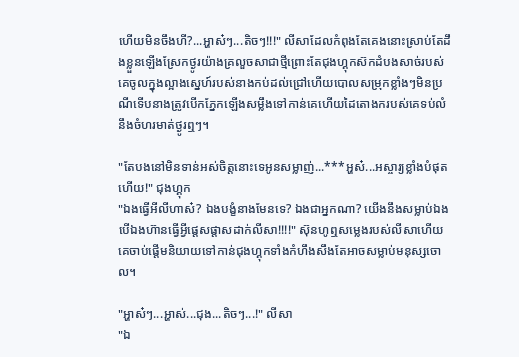ហើយមិនចឹងហី?...អ្ហាស៎ៗ...តិចៗ!!!" លីសាដែលកំពុងតែគេងនោះស្រាប់តែដឹងខ្លួនឡើងស្រែកថ្ងូរយ៉ាងគ្រលួចសាជាថ្មីព្រោះតែជុងហ្គុកស៊កដំបងសាច់របស់គេចូលក្នុងល្អាងស្នេហ៍របស់នាងកប់ដល់ជ្រៅហើយបោលសម្រុកខ្លាំងៗមិនប្រណីទើបនាងត្រូវបើកភ្នែកឡើងសម្លឹងទៅកាន់គេហើយដៃតោងករបស់គេទប់លំនឹងចំហរមាត់ថ្ងូរឮៗ។

"តែបងនៅមិនទាន់អស់ចិត្តនោះទេអូនសម្លាញ់...***អ្ហស៎...អស្ចារ្យខ្លាំងបំផុតហើយ!" ជុងហ្គុក
"ឯងធ្វើអីលីហាស៎? ឯងបង្ខំនាងមែនទេ? ឯងជាអ្នកណា? យើងនឹងសម្លាប់ឯងបើឯងហ៊ានធ្វើអ្វីផ្តេសផ្តាសដាក់លីសា!!!!" ស៊ុនហូឮសម្លេងរបស់លីសាហើយគេចាប់ផ្តើមនិយាយទៅកាន់ជុងហ្គុកទាំងកំហឹងសឹងតែអាចសម្លាប់មនុស្សចោល។

"អ្ហាស៎ៗ...អ្ហាស់...ជុង...តិចៗ...!" លីសា
"ឯ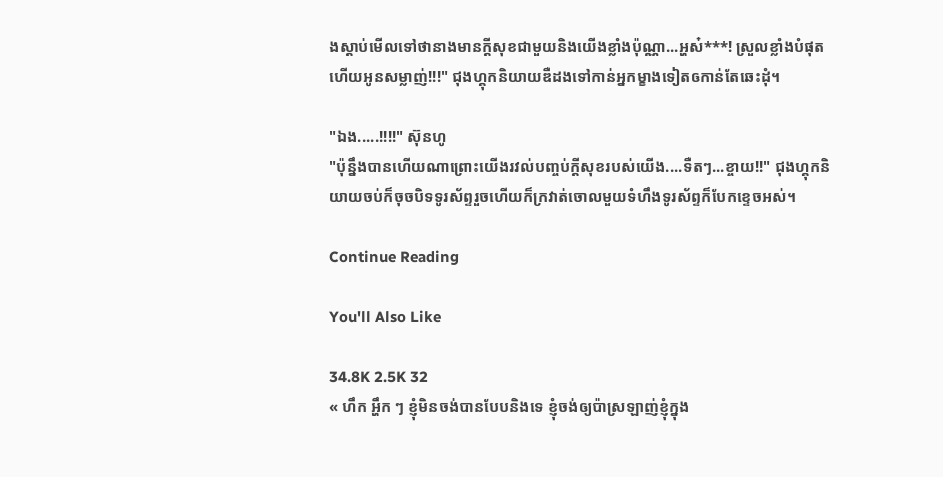ងស្តាប់មើលទៅថានាងមានក្តីសុខជាមួយនិងយើងខ្លាំងប៉ុណ្ណា...អ្ហស៎***! ស្រួលខ្លាំងបំផុតហើយអូនសម្លាញ់!!!" ជុងហ្គុកនិយាយឌឺដងទៅកាន់អ្នកម្ខាងទៀតឲកាន់តែឆេះដុំ។

"ឯង.....!!!!" ស៊ុនហូ
"ប៉ុន្នឹងបានហើយណាព្រោះយើងរវល់បញ្ចប់ក្តីសុខរបស់យើង....ទឺតៗ...ខ្ចាយ!!" ជុងហ្គុកនិយាយចប់ក៏ចុចបិទទូរស័ព្ទរួចហើយក៏ក្រវាត់ចោលមួយទំហឹងទូរស័ព្ទក៏បែកខ្ទេចអស់។

Continue Reading

You'll Also Like

34.8K 2.5K 32
« ហឹក អ្ហឹក ៗ ខ្ញុំមិនចង់បានបែបនិងទេ ខ្ញុំចង់ឲ្យប៉ាស្រឡាញ់ខ្ញុំក្នុង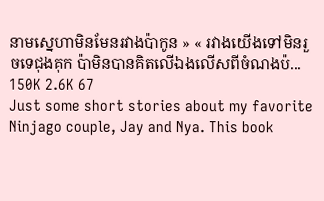នាមស្នេហាមិនមែនរវាងប៉ាកូន » « រវាងយើងទៅមិនរួចទេជុងគុក ប៉ាមិនបានគិតលើឯងលើសពីចំណងប៉...
150K 2.6K 67
Just some short stories about my favorite Ninjago couple, Jay and Nya. This book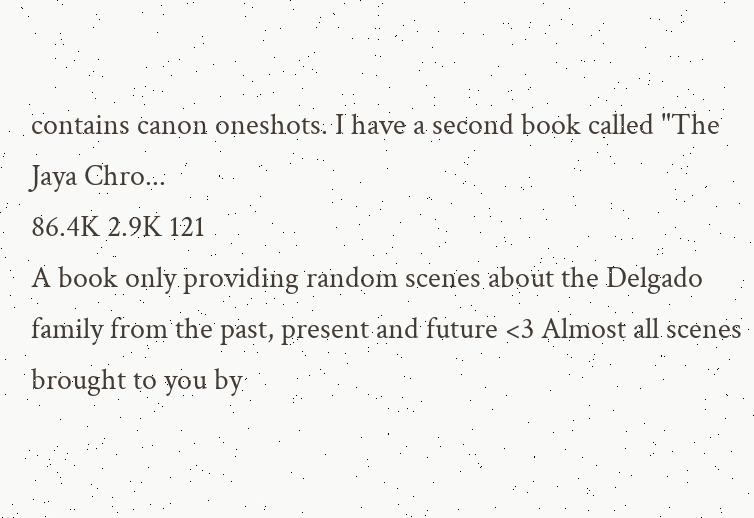contains canon oneshots. I have a second book called "The Jaya Chro...
86.4K 2.9K 121
A book only providing random scenes about the Delgado family from the past, present and future <3 Almost all scenes brought to you by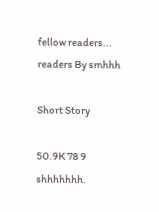fellow readers...
readers By smhhh

Short Story

50.9K 78 9
shhhhhhh.